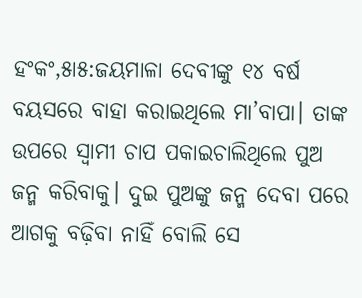ହଂକଂ,୫ା୫:ଜୟମାଳା ଦେବୀଙ୍କୁ ୧୪ ବର୍ଷ ବୟସରେ ବାହା କରାଇଥିଲେ ମା’ବାପା। ତାଙ୍କ ଉପରେ ସ୍ବାମୀ ଚାପ ପକାଇଚାଲିଥିଲେ ପୁଅ ଜନ୍ମ କରିବାକୁ। ଦୁଇ ପୁଅଙ୍କୁ ଜନ୍ମ ଦେବା ପରେ ଆଗକୁ ବଢ଼ିବା ନାହିଁ ବୋଲି ସେ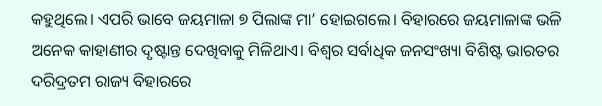କହୁଥିଲେ। ଏପରି ଭାବେ ଜୟମାଳା ୭ ପିଲାଙ୍କ ମା’ ହୋଇଗଲେ। ବିହାରରେ ଜୟମାଳାଙ୍କ ଭଳି ଅନେକ କାହାଣୀର ଦୃଷ୍ଟାନ୍ତ ଦେଖିବାକୁ ମିଳିଥାଏ। ବିଶ୍ୱର ସର୍ବାଧିକ ଜନସଂଖ୍ୟା ବିଶିଷ୍ଟ ଭାରତର ଦରିଦ୍ରତମ ରାଜ୍ୟ ବିହାରରେ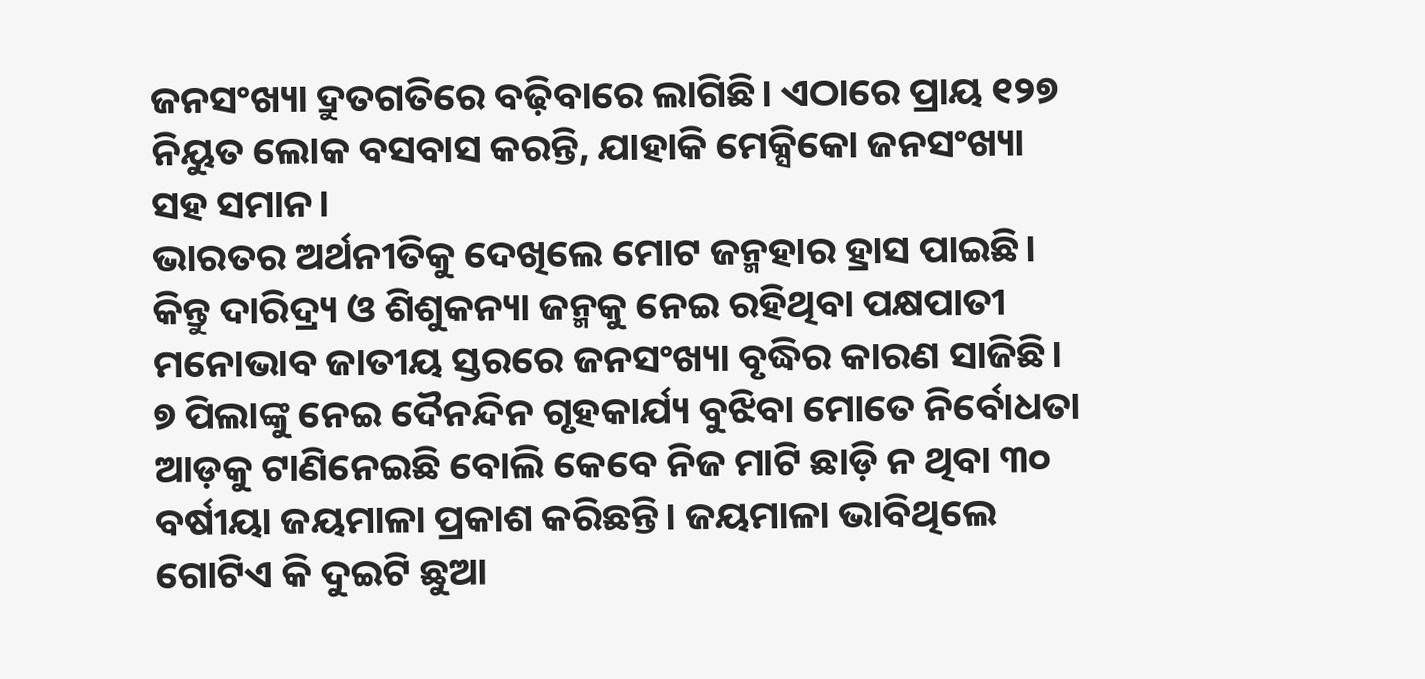ଜନସଂଖ୍ୟା ଦ୍ରୁତଗତିରେ ବଢ଼ିବାରେ ଲାଗିଛି। ଏଠାରେ ପ୍ରାୟ ୧୨୭ ନିୟୁତ ଲୋକ ବସବାସ କରନ୍ତି, ଯାହାକି ମେକ୍ସିକୋ ଜନସଂଖ୍ୟା ସହ ସମାନ।
ଭାରତର ଅର୍ଥନୀତିକୁ ଦେଖିଲେ ମୋଟ ଜନ୍ମହାର ହ୍ରାସ ପାଇଛି। କିନ୍ତୁ ଦାରିଦ୍ର୍ୟ ଓ ଶିଶୁକନ୍ୟା ଜନ୍ମକୁ ନେଇ ରହିଥିବା ପକ୍ଷପାତୀ ମନୋଭାବ ଜାତୀୟ ସ୍ତରରେ ଜନସଂଖ୍ୟା ବୃଦ୍ଧିର କାରଣ ସାଜିଛି। ୭ ପିଲାଙ୍କୁ ନେଇ ଦୈନନ୍ଦିନ ଗୃହକାର୍ଯ୍ୟ ବୁଝିବା ମୋତେ ନିର୍ବୋଧତା ଆଡ଼କୁ ଟାଣିନେଇଛି ବୋଲି କେବେ ନିଜ ମାଟି ଛାଡ଼ି ନ ଥିବା ୩୦ ବର୍ଷୀୟା ଜୟମାଳା ପ୍ରକାଶ କରିଛନ୍ତି। ଜୟମାଳା ଭାବିଥିଲେ ଗୋଟିଏ କି ଦୁଇଟି ଛୁଆ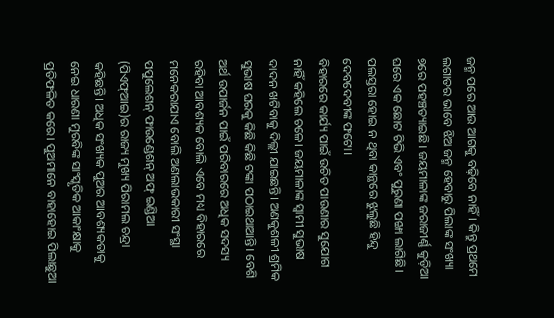ଜନ୍ମ ପରେ ଆଉ ଆଗକୁ ବଢ଼ିବେ ନାହିଁ। କିନ୍ତୁ ପ୍ରଥମେ ଲଗାତର ଭାବେ ଝିଅ ଜନ୍ମ ହେବାରୁ ପିଲାଙ୍କ ସଂଖ୍ୟା ୭ରେ ପହଞ୍ଚତ୍ୟାଇଛି। ଜୟମାଳାଙ୍କ ଜରାଜୀର୍ଣ୍ଣ କୁଡ଼ିଆ ଘରେ ଏକ ଛୋଟ ଟିଭି ଏବଂ ପୁରୁଣା ପଙ୍ଖା ଲାଗିଛି। ପଲସ୍ତରା ହୋଇ ନ ଥିବା କାନ୍ଥରେ ଝୁଲୁଛି ହିନ୍ଦୁ ଦେବଦେବୀଙ୍କ ଫଟୋ।
ବିହାରରେ କାର୍ଯ୍ୟ ପାଇଁ ଉଚିତ ପାଉଣାର ସୁଯୋଗ ନାହିଁ କହିଲେ ଚଳେ। ଜୟମାଳାଙ୍କ ସ୍ବାମୀ ସୁଭାଷ ଦାଦନ ଖଟିବାକୁ ଦିଲ୍ଲୀ ଯାଇଛନ୍ତି। ଅଣକୁଶଳୀ ଶ୍ରମିକ ସୁଭାଷ ଘରକୁ କିଛି କିଛି ଟଙ୍କା ପଠାଇଥାଆନ୍ତି। ବେଶି ଅର୍ଥ ଉପାର୍ଜନ ପାଇଁ ପରିବାରରେ ଅଧିକ ସଦସ୍ୟ ରହିବା ଆବଶ୍ୟକ ବୋଲି ଏବେ ମଧ୍ୟ ବିହାରରେ ମନେକରାଯାଏ ବୋଲି ଅଣଲାଭକାରୀ ସଂସ୍ଥା ପପୁଲେଶନ୍ ଫାଉଣ୍ଡେଶନ୍ ଅଫ୍ ଇଣ୍ଡିଆ (ପିଏଫ୍ଆଇ)ର ରାଜ୍ୟ ମୁଖ୍ୟ ପିରାମଲ ଚନ୍ଦ୍ରା କହିଛନ୍ତି। ଅଧିକ ସଂଖ୍ୟକ ପୁଅର ଆବଶ୍ୟକତାକୁ ନେଇ ଧାରଣା ମୁରବିଙ୍କ ସାଂସ୍କୃତିକ ଆକାଂକ୍ଷାକୁ ପ୍ରତିଫଳିତ କରେ। ପୁଅମାନେ ବାହାହୋଇ ପିଲାଛୁଆ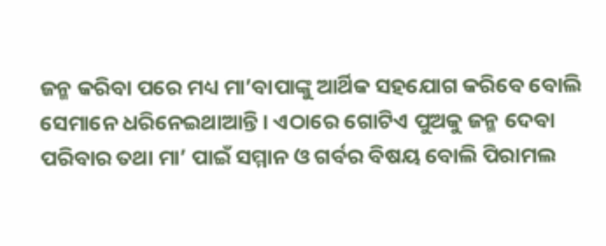ଜନ୍ମ କରିବା ପରେ ମଧ୍ୟ ମା’ବାପାଙ୍କୁ ଆର୍ଥିକ ସହଯୋଗ କରିବେ ବୋଲି ସେମାନେ ଧରିନେଇଥାଆନ୍ତି। ଏଠାରେ ଗୋଟିଏ ପୁଅକୁ ଜନ୍ମ ଦେବା ପରିବାର ତଥା ମା’ ପାଇଁ ସମ୍ମାନ ଓ ଗର୍ବର ବିଷୟ ବୋଲି ପିରାମଲ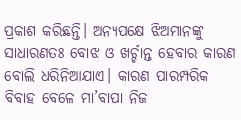ପ୍ରକାଶ କରିଛନ୍ତି। ଅନ୍ୟପକ୍ଷେ ଝିଅମାନଙ୍କୁ ସାଧାରଣତଃ ବୋଝ ଓ ଖର୍ଚ୍ଚାନ୍ତ ହେବାର କାରଣ ବୋଲି ଧରିନିଆଯାଏ। କାରଣ ପାରମ୍ପରିକ ବିବାହ ବେଳେ ମା’ବାପା ନିଜ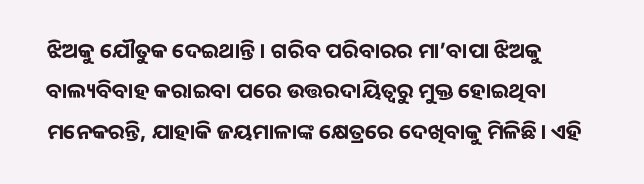ଝିଅକୁ ଯୌତୁକ ଦେଇଥାନ୍ତି। ଗରିବ ପରିବାରର ମା’ବାପା ଝିଅକୁ ବାଲ୍ୟବିବାହ କରାଇବା ପରେ ଉତ୍ତରଦାୟିତ୍ୱରୁ ମୁକ୍ତ ହୋଇଥିବା ମନେକରନ୍ତି, ଯାହାକି ଜୟମାଳାଙ୍କ କ୍ଷେତ୍ରରେ ଦେଖିବାକୁ ମିଳିଛି। ଏହି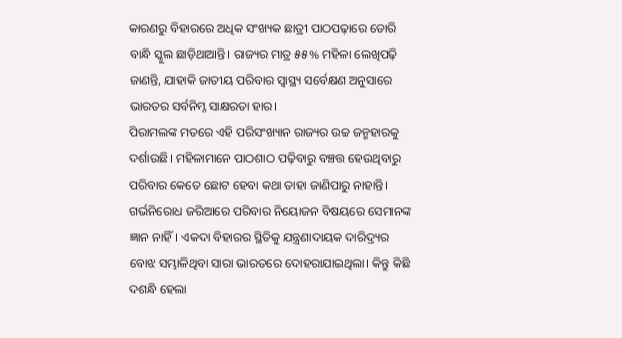କାରଣରୁ ବିହାରରେ ଅଧିକ ସଂଖ୍ୟକ ଛାତ୍ରୀ ପାଠପଢ଼ାରେ ଡୋରି ବାନ୍ଧି ସ୍କୁଲ ଛାଡ଼ିଥାଆନ୍ତି। ରାଜ୍ୟର ମାତ୍ର ୫୫% ମହିଳା ଲେଖିପଢ଼ି ଜାଣନ୍ତି, ଯାହାକି ଜାତୀୟ ପରିବାର ସ୍ବାସ୍ଥ୍ୟ ସର୍ବେକ୍ଷଣ ଅନୁସାରେ ଭାରତର ସର୍ବନିମ୍ନ ସାକ୍ଷରତା ହାର।
ପିରାମଲଙ୍କ ମତରେ ଏହି ପରିସଂଖ୍ୟାନ ରାଜ୍ୟର ଉଚ୍ଚ ଜନ୍ମହାରକୁ ଦର୍ଶାଉଛି। ମହିଳାମାନେ ପାଠଶାଠ ପଢ଼ିବାରୁ ବଞ୍ଚତ୍ତ ହେଉଥିବାରୁ ପରିବାର କେତେ ଛୋଟ ହେବା କଥା ତାହା ଜାଣିପାରୁ ନାହାନ୍ତି। ଗର୍ଭନିରୋଧ ଜରିଆରେ ପରିବାର ନିୟୋଜନ ବିଷୟରେ ସେମାନଙ୍କ ଜ୍ଞାନ ନାହିଁ। ଏକଦା ବିହାରର ସ୍ଥିତିକୁ ଯନ୍ତ୍ରଣାଦାୟକ ଦାରିଦ୍ର୍ୟର ବୋଝ ସମ୍ଭାଳିଥିବା ସାରା ଭାରତରେ ଦୋହରାଯାଇଥିଲା। କିନ୍ତୁ କିଛି ଦଶନ୍ଧି ହେଲା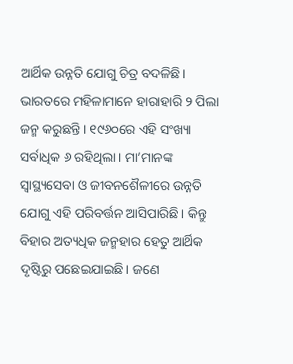ଆର୍ଥିକ ଉନ୍ନତି ଯୋଗୁ ଚିତ୍ର ବଦଳିଛି।
ଭାରତରେ ମହିଳାମାନେ ହାରାହାରି ୨ ପିଲା ଜନ୍ମ କରୁଛନ୍ତି। ୧୯୬୦ରେ ଏହି ସଂଖ୍ୟା ସର୍ବାଧିକ ୬ ରହିଥିଲା। ମା’ମାନଙ୍କ ସ୍ବାସ୍ଥ୍ୟସେବା ଓ ଜୀବନଶୈଳୀରେ ଉନ୍ନତି ଯୋଗୁ ଏହି ପରିବର୍ତ୍ତନ ଆସିପାରିଛି। କିନ୍ତୁ ବିହାର ଅତ୍ୟଧିକ ଜନ୍ମହାର ହେତୁ ଆର୍ଥିକ ଦୃଷ୍ଟିରୁ ପଛେଇଯାଇଛି। ଜଣେ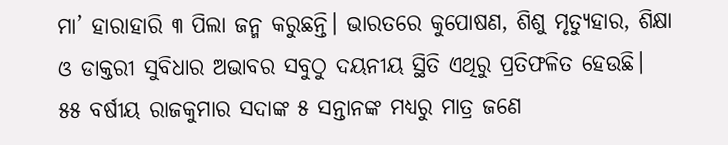ମା’ ହାରାହାରି ୩ ପିଲା ଜନ୍ମ କରୁଛନ୍ତି। ଭାରତରେ କୁପୋଷଣ, ଶିଶୁ ମୃତ୍ୟୁହାର, ଶିକ୍ଷା ଓ ଡାକ୍ତରୀ ସୁବିଧାର ଅଭାବର ସବୁଠୁ ଦୟନୀୟ ସ୍ଥିତି ଏଥିରୁ ପ୍ରତିଫଳିତ ହେଉଛି।
୫୫ ବର୍ଷୀୟ ରାଜକୁମାର ସଦାଙ୍କ ୫ ସନ୍ତାନଙ୍କ ମଧ୍ୟରୁ ମାତ୍ର ଜଣେ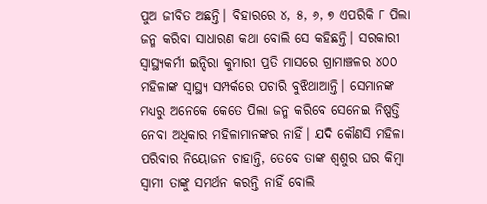ପୁଅ ଜୀବିତ ଅଛନ୍ତି। ବିହାରରେ ୪, ୫, ୬, ୭ ଏପରିକି ୮ ପିଲା ଜନ୍ମ କରିବା ସାଧାରଣ କଥା ବୋଲି ସେ କହିଛନ୍ତି। ସରକାରୀ ସ୍ବାସ୍ଥ୍ୟକର୍ମୀ ଇନ୍ଦିରା କୁମାରୀ ପ୍ରତି ମାସରେ ଗ୍ରାମାଞ୍ଚଳର ୪୦୦ ମହିଳାଙ୍କ ସ୍ବାସ୍ଥ୍ୟ ସମ୍ପର୍କରେ ପଚାରି ବୁଝିଥାଆନ୍ତି। ସେମାନଙ୍କ ମଧ୍ୟରୁ ଅନେକେ କେତେ ପିଲା ଜନ୍ମ କରିବେ ସେନେଇ ନିଷ୍ପତ୍ତି ନେବା ଅଧିକାର ମହିଳାମାନଙ୍କର ନାହିଁ। ଯଦି କୌଣସି ମହିଳା ପରିବାର ନିୟୋଜନ ଚାହାନ୍ତି, ତେବେ ତାଙ୍କ ଶ୍ୱଶୁର ଘର କିମ୍ବା ସ୍ବାମୀ ତାଙ୍କୁ ସମର୍ଥନ କରନ୍ତି ନାହିଁ ବୋଲି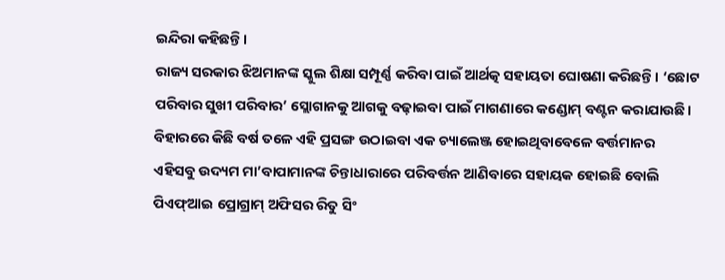ଇନ୍ଦିରା କହିଛନ୍ତି।
ରାଜ୍ୟ ସରକାର ଝିଅମାନଙ୍କ ସ୍କୁଲ ଶିକ୍ଷା ସମ୍ପୂର୍ଣ୍ଣ କରିବା ପାଇଁ ଆର୍ଥତ୍କ ସହାୟତା ଘୋଷଣା କରିଛନ୍ତି। ‘ଛୋଟ ପରିବାର ସୁଖୀ ପରିବାର’ ସ୍ଲୋଗାନକୁ ଆଗକୁ ବଢ଼ାଇବା ପାଇଁ ମାଗଣାରେ କଣ୍ଡୋମ୍ ବଣ୍ଟନ କରାଯାଉଛି। ବିହାରରେ କିଛି ବର୍ଷ ତଳେ ଏହି ପ୍ରସଙ୍ଗ ଉଠାଇବା ଏକ ଚ୍ୟାଲେଞ୍ଜ ହୋଇଥିବାବେଳେ ବର୍ତ୍ତମାନର ଏହିସବୁ ଉଦ୍ୟମ ମା’ବାପାମାନଙ୍କ ଚିନ୍ତାଧାରାରେ ପରିବର୍ତ୍ତନ ଆଣିବାରେ ସହାୟକ ହୋଇଛି ବୋଲି ପିଏଫ୍ଆଇ ପ୍ରୋଗ୍ରାମ୍ ଅଫିସର ରିତୁ ସିଂ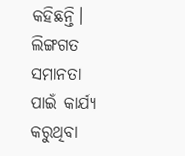କହିଛନ୍ତି। ଲିଙ୍ଗଗତ ସମାନତା ପାଇଁ କାର୍ଯ୍ୟ କରୁଥିବା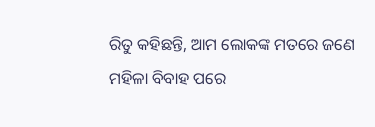ରିତୁ କହିଛନ୍ତି, ଆମ ଲୋକଙ୍କ ମତରେ ଜଣେ ମହିଳା ବିବାହ ପରେ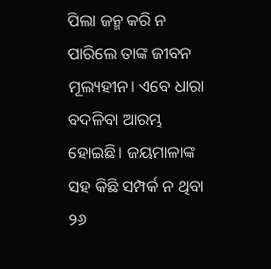ପିଲା ଜନ୍ମ କରି ନ ପାରିଲେ ତାଙ୍କ ଜୀବନ ମୂଲ୍ୟହୀନ। ଏବେ ଧାରା ବଦଳିବା ଆରମ୍ଭ ହୋଇଛି। ଜୟମାଳାଙ୍କ ସହ କିଛି ସମ୍ପର୍କ ନ ଥିବା ୨୬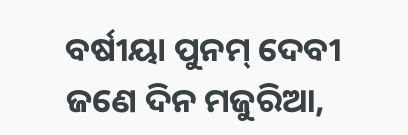ବର୍ଷୀୟା ପୁନମ୍ ଦେବୀ ଜଣେ ଦିନ ମଜୁରିଆ,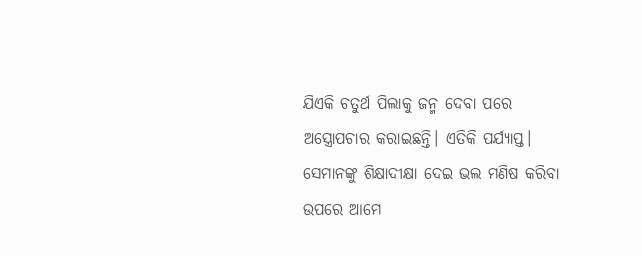ଯିଏକି ଚତୁର୍ଥ ପିଲାକୁ ଜନ୍ମ ଦେବା ପରେ ଅସ୍ତ୍ରୋପଚାର କରାଇଛନ୍ତି। ଏତିକି ପର୍ଯ୍ୟାପ୍ତ। ସେମାନଙ୍କୁ ଶିକ୍ଷାଦୀକ୍ଷା ଦେଇ ଭଲ ମଣିଷ କରିବା ଉପରେ ଆମେ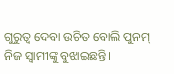ଗୁରୁତ୍ୱ ଦେବା ଉଚିତ ବୋଲି ପୁନମ୍ ନିଜ ସ୍ବାମୀଙ୍କୁ ବୁଝାଇଛନ୍ତି।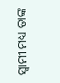ସ୍ବାମୀ ମଧ୍ୟ ତାଙ୍କ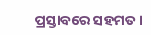ପ୍ରସ୍ତାବରେ ସହମତ।